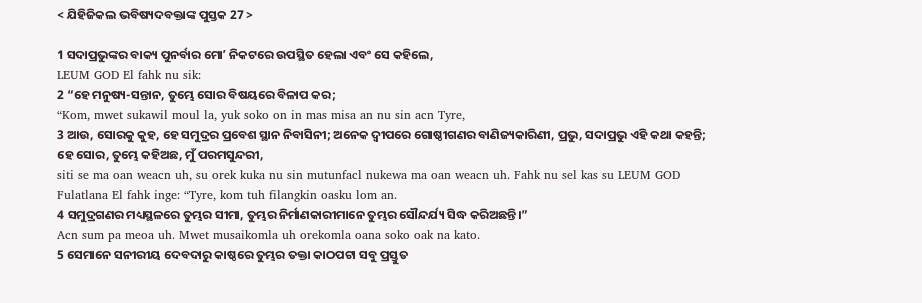< ଯିହିଜିକଲ ଭବିଷ୍ୟଦବକ୍ତାଙ୍କ ପୁସ୍ତକ 27 >

1 ସଦାପ୍ରଭୁଙ୍କର ବାକ୍ୟ ପୁନର୍ବାର ମୋʼ ନିକଟରେ ଉପସ୍ଥିତ ହେଲା ଏବଂ ସେ କହିଲେ,
LEUM GOD El fahk nu sik:
2 “ହେ ମନୁଷ୍ୟ-ସନ୍ତାନ, ତୁମ୍ଭେ ସୋର ବିଷୟରେ ବିଳାପ କର;
“Kom, mwet sukawil moul la, yuk soko on in mas misa an nu sin acn Tyre,
3 ଆଉ, ସୋରକୁ କୁହ, ହେ ସମୁଦ୍ରର ପ୍ରବେଶ ସ୍ଥାନ ନିବାସିନୀ; ଅନେକ ଦ୍ୱୀପରେ ଗୋଷ୍ଠୀଗଣର ବାଣିଜ୍ୟକାରିଣୀ, ପ୍ରଭୁ, ସଦାପ୍ରଭୁ ଏହି କଥା କହନ୍ତି; ହେ ସୋର, ତୁମ୍ଭେ କହିଅଛ, ମୁଁ ପରମସୁନ୍ଦରୀ,
siti se ma oan weacn uh, su orek kuka nu sin mutunfacl nukewa ma oan weacn uh. Fahk nu sel kas su LEUM GOD Fulatlana El fahk inge: “Tyre, kom tuh filangkin oasku lom an.
4 ସମୁଦ୍ରଗଣର ମଧ୍ୟସ୍ଥଳରେ ତୁମ୍ଭର ସୀମା, ତୁମ୍ଭର ନିର୍ମାଣକାରୀମାନେ ତୁମ୍ଭର ସୌନ୍ଦର୍ଯ୍ୟ ସିଦ୍ଧ କରିଅଛନ୍ତି।”
Acn sum pa meoa uh. Mwet musaikomla uh orekomla oana soko oak na kato.
5 ସେମାନେ ସନୀରୀୟ ଦେବଦାରୁ କାଷ୍ଠରେ ତୁମ୍ଭର ତକ୍ତା କାଠପଟା ସବୁ ପ୍ରସ୍ତୁତ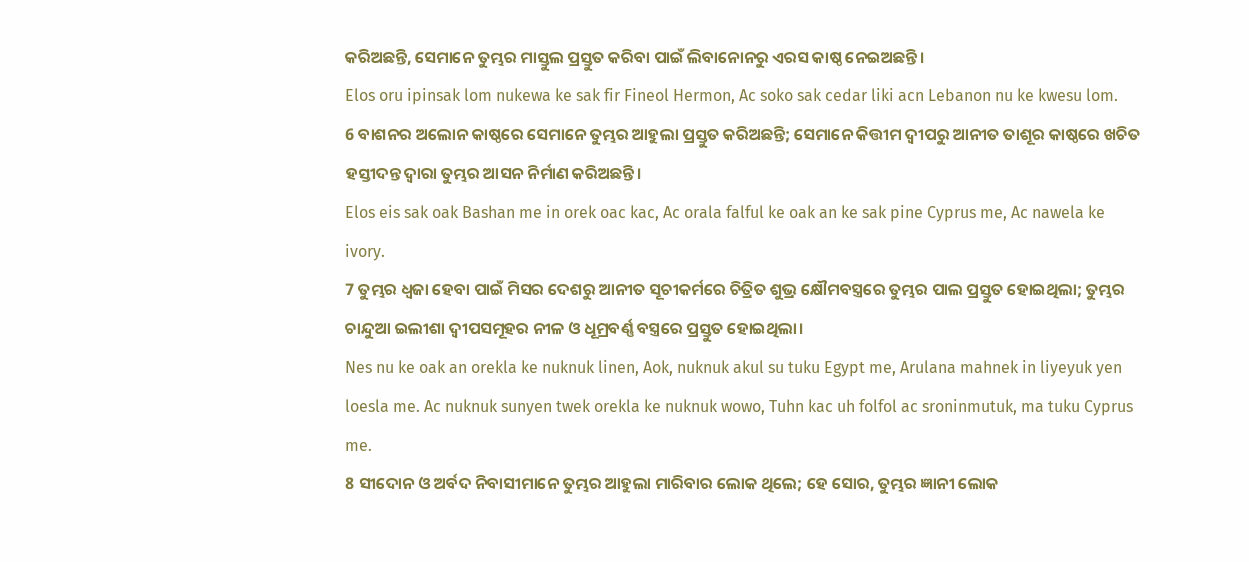କରିଅଛନ୍ତି, ସେମାନେ ତୁମ୍ଭର ମାସ୍ତୁଲ ପ୍ରସ୍ତୁତ କରିବା ପାଇଁ ଲିବାନୋନରୁ ଏରସ କାଷ୍ଠ ନେଇଅଛନ୍ତି।
Elos oru ipinsak lom nukewa ke sak fir Fineol Hermon, Ac soko sak cedar liki acn Lebanon nu ke kwesu lom.
6 ବାଶନର ଅଲୋନ କାଷ୍ଠରେ ସେମାନେ ତୁମ୍ଭର ଆହୁଲା ପ୍ରସ୍ତୁତ କରିଅଛନ୍ତି; ସେମାନେ କିତ୍ତୀମ ଦ୍ୱୀପରୁ ଆନୀତ ତାଶୂର କାଷ୍ଠରେ ଖଚିତ ହସ୍ତୀଦନ୍ତ ଦ୍ୱାରା ତୁମ୍ଭର ଆସନ ନିର୍ମାଣ କରିଅଛନ୍ତି।
Elos eis sak oak Bashan me in orek oac kac, Ac orala falful ke oak an ke sak pine Cyprus me, Ac nawela ke ivory.
7 ତୁମ୍ଭର ଧ୍ୱଜା ହେବା ପାଇଁ ମିସର ଦେଶରୁ ଆନୀତ ସୂଚୀକର୍ମରେ ଚିତ୍ରିତ ଶୁଭ୍ର କ୍ଷୌମବସ୍ତ୍ରରେ ତୁମ୍ଭର ପାଲ ପ୍ରସ୍ତୁତ ହୋଇଥିଲା; ତୁମ୍ଭର ଚାନ୍ଦୁଆ ଇଲୀଶା ଦ୍ୱୀପସମୂହର ନୀଳ ଓ ଧୂମ୍ରବର୍ଣ୍ଣ ବସ୍ତ୍ରରେ ପ୍ରସ୍ତୁତ ହୋଇଥିଲା।
Nes nu ke oak an orekla ke nuknuk linen, Aok, nuknuk akul su tuku Egypt me, Arulana mahnek in liyeyuk yen loesla me. Ac nuknuk sunyen twek orekla ke nuknuk wowo, Tuhn kac uh folfol ac sroninmutuk, ma tuku Cyprus me.
8 ସୀଦୋନ ଓ ଅର୍ବଦ ନିବାସୀମାନେ ତୁମ୍ଭର ଆହୁଲା ମାରିବାର ଲୋକ ଥିଲେ; ହେ ସୋର, ତୁମ୍ଭର ଜ୍ଞାନୀ ଲୋକ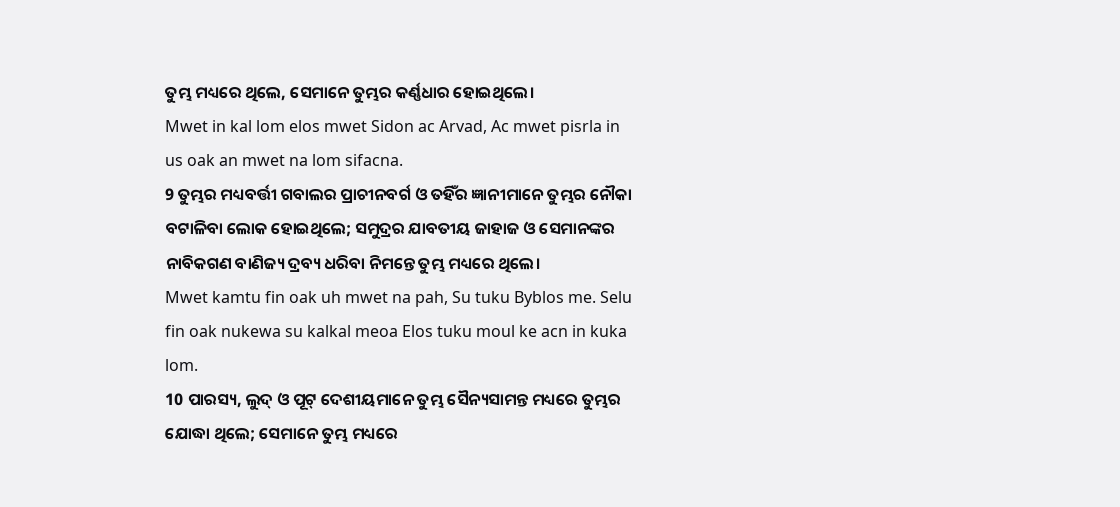ତୁମ୍ଭ ମଧ୍ୟରେ ଥିଲେ, ସେମାନେ ତୁମ୍ଭର କର୍ଣ୍ଣଧାର ହୋଇଥିଲେ।
Mwet in kal lom elos mwet Sidon ac Arvad, Ac mwet pisrla in us oak an mwet na lom sifacna.
9 ତୁମ୍ଭର ମଧ୍ୟବର୍ତ୍ତୀ ଗବାଲର ପ୍ରାଚୀନବର୍ଗ ଓ ତହିଁର ଜ୍ଞାନୀମାନେ ତୁମ୍ଭର ନୌକା ବଟାଳିବା ଲୋକ ହୋଇଥିଲେ; ସମୁଦ୍ରର ଯାବତୀୟ ଜାହାଜ ଓ ସେମାନଙ୍କର ନାବିକଗଣ ବାଣିଜ୍ୟ ଦ୍ରବ୍ୟ ଧରିବା ନିମନ୍ତେ ତୁମ୍ଭ ମଧ୍ୟରେ ଥିଲେ।
Mwet kamtu fin oak uh mwet na pah, Su tuku Byblos me. Selu fin oak nukewa su kalkal meoa Elos tuku moul ke acn in kuka lom.
10 ପାରସ୍ୟ, ଲୁଦ୍‍ ଓ ପୂଟ୍‍ ଦେଶୀୟମାନେ ତୁମ୍ଭ ସୈନ୍ୟସାମନ୍ତ ମଧ୍ୟରେ ତୁମ୍ଭର ଯୋଦ୍ଧା ଥିଲେ; ସେମାନେ ତୁମ୍ଭ ମଧ୍ୟରେ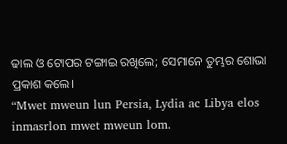ଢାଲ ଓ ଟୋପର ଟଙ୍ଗାଇ ରଖିଲେ; ସେମାନେ ତୁମ୍ଭର ଶୋଭା ପ୍ରକାଶ କଲେ।
“Mwet mweun lun Persia, Lydia ac Libya elos inmasrlon mwet mweun lom.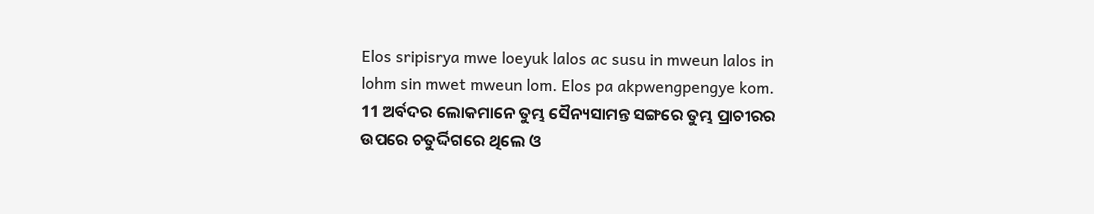Elos sripisrya mwe loeyuk lalos ac susu in mweun lalos in lohm sin mwet mweun lom. Elos pa akpwengpengye kom.
11 ଅର୍ବଦର ଲୋକମାନେ ତୁମ୍ଭ ସୈନ୍ୟସାମନ୍ତ ସଙ୍ଗରେ ତୁମ୍ଭ ପ୍ରାଚୀରର ଉପରେ ଚତୁର୍ଦ୍ଦିଗରେ ଥିଲେ ଓ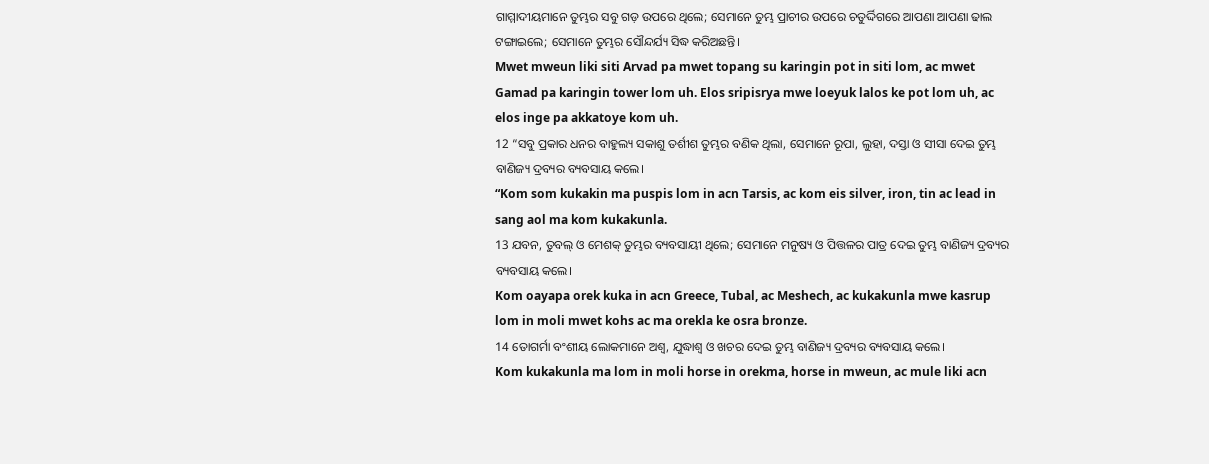ଗାମ୍ମାଦୀୟମାନେ ତୁମ୍ଭର ସବୁ ଗଡ଼ ଉପରେ ଥିଲେ; ସେମାନେ ତୁମ୍ଭ ପ୍ରାଚୀର ଉପରେ ଚତୁର୍ଦ୍ଦିଗରେ ଆପଣା ଆପଣା ଢାଲ ଟଙ୍ଗାଇଲେ; ସେମାନେ ତୁମ୍ଭର ସୌନ୍ଦର୍ଯ୍ୟ ସିଦ୍ଧ କରିଅଛନ୍ତି।
Mwet mweun liki siti Arvad pa mwet topang su karingin pot in siti lom, ac mwet Gamad pa karingin tower lom uh. Elos sripisrya mwe loeyuk lalos ke pot lom uh, ac elos inge pa akkatoye kom uh.
12 “ସବୁ ପ୍ରକାର ଧନର ବାହୁଲ୍ୟ ସକାଶୁ ତର୍ଶୀଶ ତୁମ୍ଭର ବଣିକ ଥିଲା, ସେମାନେ ରୂପା, ଲୁହା, ଦସ୍ତା ଓ ସୀସା ଦେଇ ତୁମ୍ଭ ବାଣିଜ୍ୟ ଦ୍ରବ୍ୟର ବ୍ୟବସାୟ କଲେ।
“Kom som kukakin ma puspis lom in acn Tarsis, ac kom eis silver, iron, tin ac lead in sang aol ma kom kukakunla.
13 ଯବନ, ତୁବଲ୍‍ ଓ ମେଶକ୍‍ ତୁମ୍ଭର ବ୍ୟବସାୟୀ ଥିଲେ; ସେମାନେ ମନୁଷ୍ୟ ଓ ପିତ୍ତଳର ପାତ୍ର ଦେଇ ତୁମ୍ଭ ବାଣିଜ୍ୟ ଦ୍ରବ୍ୟର ବ୍ୟବସାୟ କଲେ।
Kom oayapa orek kuka in acn Greece, Tubal, ac Meshech, ac kukakunla mwe kasrup lom in moli mwet kohs ac ma orekla ke osra bronze.
14 ତୋଗର୍ମା ବଂଶୀୟ ଲୋକମାନେ ଅଶ୍ୱ, ଯୁଦ୍ଧାଶ୍ୱ ଓ ଖଚର ଦେଇ ତୁମ୍ଭ ବାଣିଜ୍ୟ ଦ୍ରବ୍ୟର ବ୍ୟବସାୟ କଲେ।
Kom kukakunla ma lom in moli horse in orekma, horse in mweun, ac mule liki acn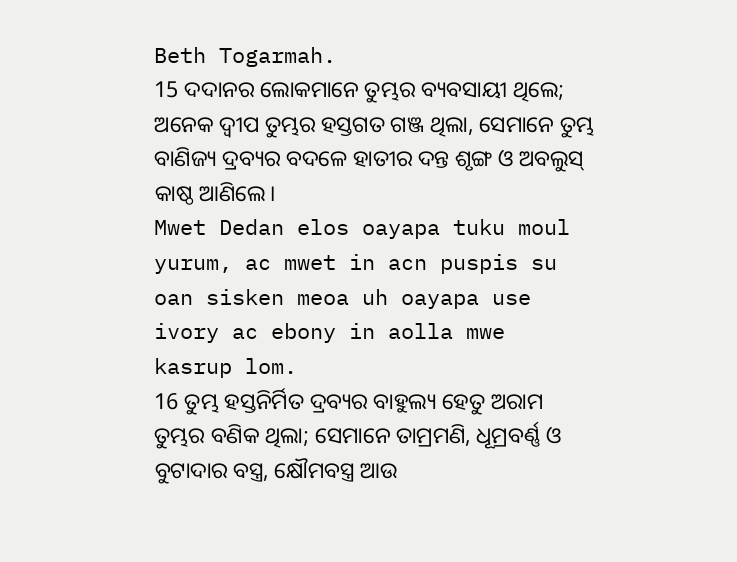Beth Togarmah.
15 ଦଦାନର ଲୋକମାନେ ତୁମ୍ଭର ବ୍ୟବସାୟୀ ଥିଲେ; ଅନେକ ଦ୍ୱୀପ ତୁମ୍ଭର ହସ୍ତଗତ ଗଞ୍ଜ ଥିଲା, ସେମାନେ ତୁମ୍ଭ ବାଣିଜ୍ୟ ଦ୍ରବ୍ୟର ବଦଳେ ହାତୀର ଦନ୍ତ ଶୃଙ୍ଗ ଓ ଅବଲୁସ୍‍ କାଷ୍ଠ ଆଣିଲେ।
Mwet Dedan elos oayapa tuku moul yurum, ac mwet in acn puspis su oan sisken meoa uh oayapa use ivory ac ebony in aolla mwe kasrup lom.
16 ତୁମ୍ଭ ହସ୍ତନିର୍ମିତ ଦ୍ରବ୍ୟର ବାହୁଲ୍ୟ ହେତୁ ଅରାମ ତୁମ୍ଭର ବଣିକ ଥିଲା; ସେମାନେ ତାମ୍ରମଣି, ଧୂମ୍ରବର୍ଣ୍ଣ ଓ ବୁଟାଦାର ବସ୍ତ୍ର, କ୍ଷୌମବସ୍ତ୍ର ଆଉ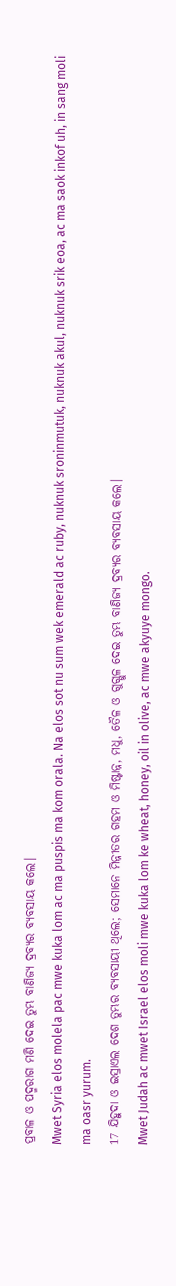ପ୍ରବାଳ ଓ ପଦ୍ମରାଗ ମଣି ଦେଇ ତୁମ୍ଭ ବାଣିଜ୍ୟ ଦ୍ରବ୍ୟର ବ୍ୟବସାୟ କଲେ।
Mwet Syria elos molela pac mwe kuka lom ac ma puspis ma kom orala. Na elos sot nu sum wek emerald ac ruby, nuknuk sroninmutuk, nuknuk akul, nuknuk srik eoa, ac ma saok inkof uh, in sang moli ma oasr yurum.
17 ଯିହୁଦା ଓ ଇସ୍ରାଏଲ ଦେଶ ତୁମ୍ଭର ବ୍ୟବସାୟୀ ଥିଲେ; ସେମାନେ ମିନ୍ନୀତର ଗହମ ଓ ମିଷ୍ଟାନ୍ନ, ମଧୁ, ତୈଳ ଓ ଗୁଗ୍ଗୁଳ ଦେଇ ତୁମ୍ଭ ବାଣିଜ୍ୟ ଦ୍ରବ୍ୟର ବ୍ୟବସାୟ କଲେ।
Mwet Judah ac mwet Israel elos moli mwe kuka lom ke wheat, honey, oil in olive, ac mwe akyuye mongo.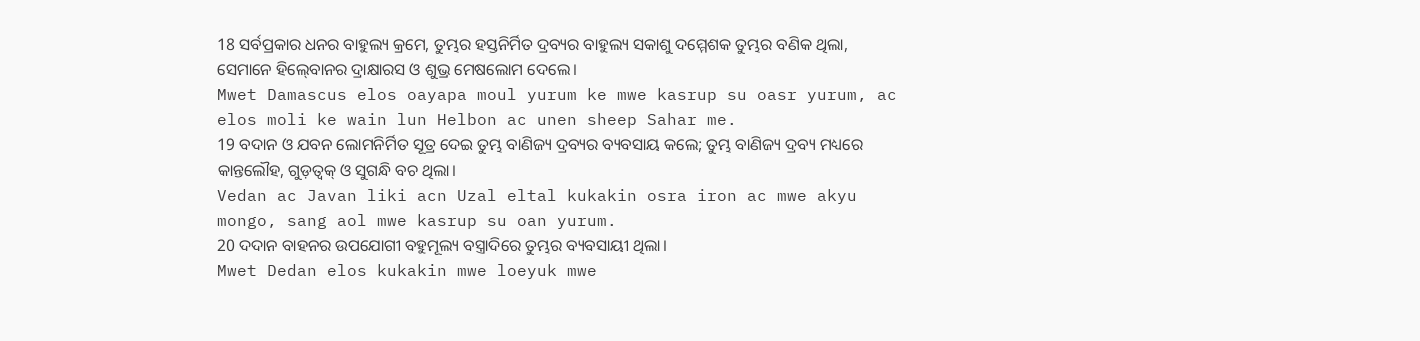18 ସର୍ବପ୍ରକାର ଧନର ବାହୁଲ୍ୟ କ୍ରମେ, ତୁମ୍ଭର ହସ୍ତନିର୍ମିତ ଦ୍ରବ୍ୟର ବାହୁଲ୍ୟ ସକାଶୁ ଦମ୍ମେଶକ ତୁମ୍ଭର ବଣିକ ଥିଲା, ସେମାନେ ହିଲ୍‍ବୋନର ଦ୍ରାକ୍ଷାରସ ଓ ଶୁଭ୍ର ମେଷଲୋମ ଦେଲେ।
Mwet Damascus elos oayapa moul yurum ke mwe kasrup su oasr yurum, ac elos moli ke wain lun Helbon ac unen sheep Sahar me.
19 ବଦାନ ଓ ଯବନ ଲୋମନିର୍ମିତ ସୂତ୍ର ଦେଇ ତୁମ୍ଭ ବାଣିଜ୍ୟ ଦ୍ରବ୍ୟର ବ୍ୟବସାୟ କଲେ; ତୁମ୍ଭ ବାଣିଜ୍ୟ ଦ୍ରବ୍ୟ ମଧ୍ୟରେ କାନ୍ତଲୌହ, ଗୁଡ଼ତ୍ୱକ୍‍ ଓ ସୁଗନ୍ଧି ବଚ ଥିଲା।
Vedan ac Javan liki acn Uzal eltal kukakin osra iron ac mwe akyu mongo, sang aol mwe kasrup su oan yurum.
20 ଦଦାନ ବାହନର ଉପଯୋଗୀ ବହୁମୂଲ୍ୟ ବସ୍ତ୍ରାଦିରେ ତୁମ୍ଭର ବ୍ୟବସାୟୀ ଥିଲା।
Mwet Dedan elos kukakin mwe loeyuk mwe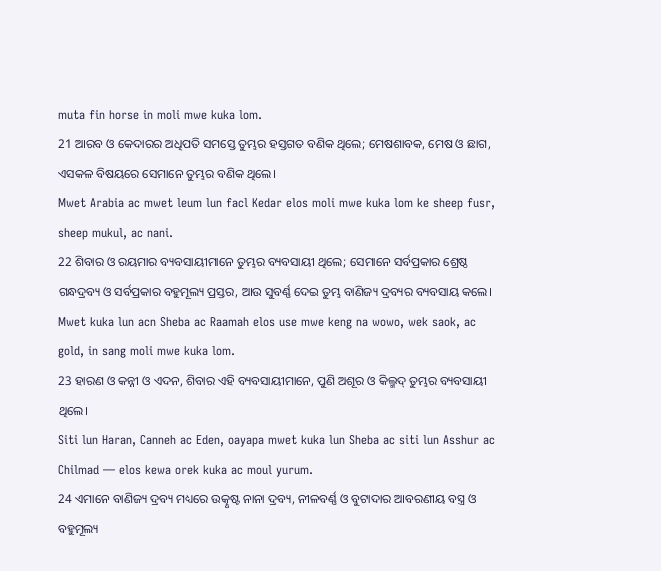muta fin horse in moli mwe kuka lom.
21 ଆରବ ଓ କେଦାରର ଅଧିପତି ସମସ୍ତେ ତୁମ୍ଭର ହସ୍ତଗତ ବଣିକ ଥିଲେ; ମେଷଶାବକ, ମେଷ ଓ ଛାଗ, ଏସକଳ ବିଷୟରେ ସେମାନେ ତୁମ୍ଭର ବଣିକ ଥିଲେ।
Mwet Arabia ac mwet leum lun facl Kedar elos moli mwe kuka lom ke sheep fusr, sheep mukul, ac nani.
22 ଶିବାର ଓ ରୟମାର ବ୍ୟବସାୟୀମାନେ ତୁମ୍ଭର ବ୍ୟବସାୟୀ ଥିଲେ; ସେମାନେ ସର୍ବପ୍ରକାର ଶ୍ରେଷ୍ଠ ଗନ୍ଧଦ୍ରବ୍ୟ ଓ ସର୍ବପ୍ରକାର ବହୁମୂଲ୍ୟ ପ୍ରସ୍ତର, ଆଉ ସୁବର୍ଣ୍ଣ ଦେଇ ତୁମ୍ଭ ବାଣିଜ୍ୟ ଦ୍ରବ୍ୟର ବ୍ୟବସାୟ କଲେ।
Mwet kuka lun acn Sheba ac Raamah elos use mwe keng na wowo, wek saok, ac gold, in sang moli mwe kuka lom.
23 ହାରଣ ଓ କନ୍ନୀ ଓ ଏଦନ, ଶିବାର ଏହି ବ୍ୟବସାୟୀମାନେ, ପୁଣି ଅଶୂର ଓ କିଲ୍ମଦ୍‍ ତୁମ୍ଭର ବ୍ୟବସାୟୀ ଥିଲେ।
Siti lun Haran, Canneh ac Eden, oayapa mwet kuka lun Sheba ac siti lun Asshur ac Chilmad — elos kewa orek kuka ac moul yurum.
24 ଏମାନେ ବାଣିଜ୍ୟ ଦ୍ରବ୍ୟ ମଧ୍ୟରେ ଉତ୍କୃଷ୍ଟ ନାନା ଦ୍ରବ୍ୟ, ନୀଳବର୍ଣ୍ଣ ଓ ବୁଟାଦାର ଆବରଣୀୟ ବସ୍ତ୍ର ଓ ବହୁମୂଲ୍ୟ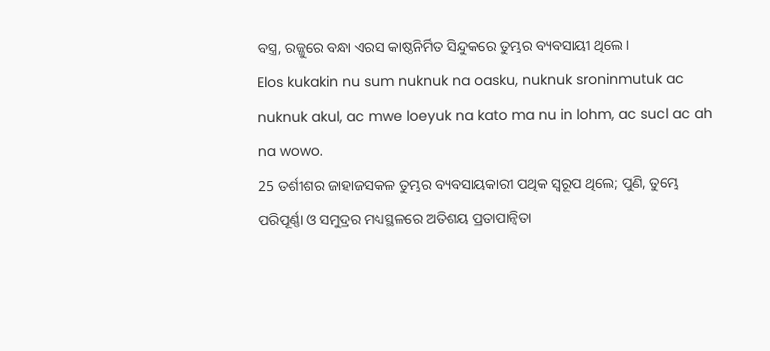ବସ୍ତ୍ର, ରଜ୍ଜୁରେ ବନ୍ଧା ଏରସ କାଷ୍ଠନିର୍ମିତ ସିନ୍ଦୁକରେ ତୁମ୍ଭର ବ୍ୟବସାୟୀ ଥିଲେ।
Elos kukakin nu sum nuknuk na oasku, nuknuk sroninmutuk ac nuknuk akul, ac mwe loeyuk na kato ma nu in lohm, ac sucl ac ah na wowo.
25 ତର୍ଶୀଶର ଜାହାଜସକଳ ତୁମ୍ଭର ବ୍ୟବସାୟକାରୀ ପଥିକ ସ୍ୱରୂପ ଥିଲେ; ପୁଣି, ତୁମ୍ଭେ ପରିପୂର୍ଣ୍ଣା ଓ ସମୁଦ୍ରର ମଧ୍ୟସ୍ଥଳରେ ଅତିଶୟ ପ୍ରତାପାନ୍ୱିତା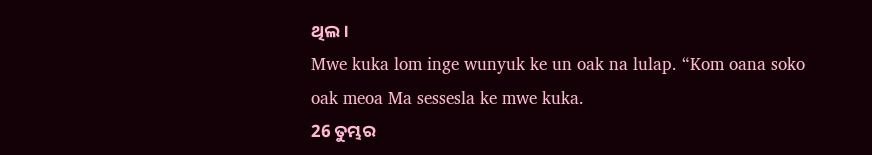ଥିଲ।
Mwe kuka lom inge wunyuk ke un oak na lulap. “Kom oana soko oak meoa Ma sessesla ke mwe kuka.
26 ତୁମ୍ଭର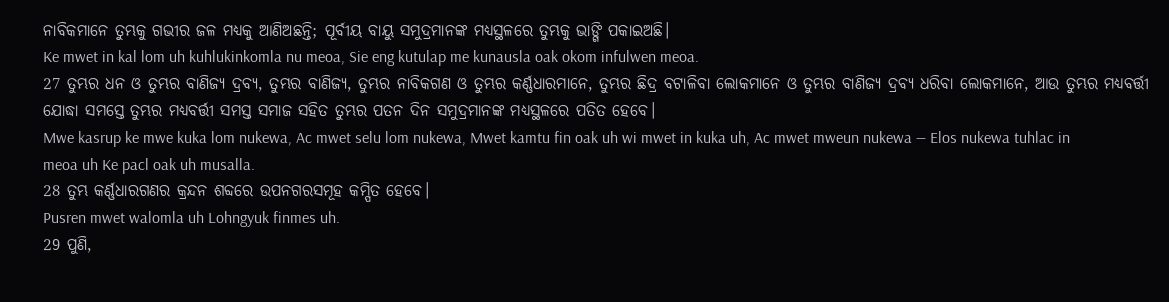ନାବିକମାନେ ତୁମ୍ଭକୁ ଗଭୀର ଜଳ ମଧ୍ୟକୁ ଆଣିଅଛନ୍ତି; ପୂର୍ବୀୟ ବାୟୁ ସମୁଦ୍ରମାନଙ୍କ ମଧ୍ୟସ୍ଥଳରେ ତୁମ୍ଭକୁ ଭାଙ୍ଗି ପକାଇଅଛି।
Ke mwet in kal lom uh kuhlukinkomla nu meoa, Sie eng kutulap me kunausla oak okom infulwen meoa.
27 ତୁମ୍ଭର ଧନ ଓ ତୁମ୍ଭର ବାଣିଜ୍ୟ ଦ୍ରବ୍ୟ, ତୁମ୍ଭର ବାଣିଜ୍ୟ, ତୁମ୍ଭର ନାବିକଗଣ ଓ ତୁମ୍ଭର କର୍ଣ୍ଣଧାରମାନେ, ତୁମ୍ଭର ଛିଦ୍ର ବଟାଳିବା ଲୋକମାନେ ଓ ତୁମ୍ଭର ବାଣିଜ୍ୟ ଦ୍ରବ୍ୟ ଧରିବା ଲୋକମାନେ, ଆଉ ତୁମ୍ଭର ମଧ୍ୟବର୍ତ୍ତୀ ଯୋଦ୍ଧା ସମସ୍ତେ ତୁମ୍ଭର ମଧ୍ୟବର୍ତ୍ତୀ ସମସ୍ତ ସମାଜ ସହିତ ତୁମ୍ଭର ପତନ ଦିନ ସମୁଦ୍ରମାନଙ୍କ ମଧ୍ୟସ୍ଥଳରେ ପତିତ ହେବେ।
Mwe kasrup ke mwe kuka lom nukewa, Ac mwet selu lom nukewa, Mwet kamtu fin oak uh wi mwet in kuka uh, Ac mwet mweun nukewa — Elos nukewa tuhlac in meoa uh Ke pacl oak uh musalla.
28 ତୁମ୍ଭ କର୍ଣ୍ଣଧାରଗଣର କ୍ରନ୍ଦନ ଶବ୍ଦରେ ଉପନଗରସମୂହ କମ୍ପିତ ହେବେ।
Pusren mwet walomla uh Lohngyuk finmes uh.
29 ପୁଣି,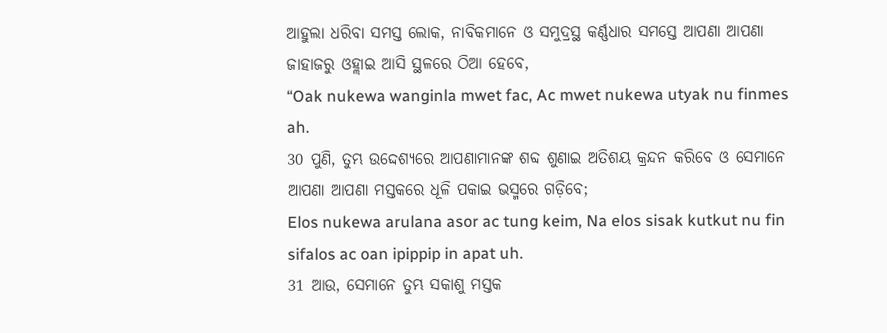ଆହୁଲା ଧରିବା ସମସ୍ତ ଲୋକ, ନାବିକମାନେ ଓ ସମୁଦ୍ରସ୍ଥ କର୍ଣ୍ଣଧାର ସମସ୍ତେ ଆପଣା ଆପଣା ଜାହାଜରୁ ଓହ୍ଲାଇ ଆସି ସ୍ଥଳରେ ଠିଆ ହେବେ,
“Oak nukewa wanginla mwet fac, Ac mwet nukewa utyak nu finmes ah.
30 ପୁଣି, ତୁମ୍ଭ ଉଦ୍ଦେଶ୍ୟରେ ଆପଣାମାନଙ୍କ ଶବ୍ଦ ଶୁଣାଇ ଅତିଶୟ କ୍ରନ୍ଦନ କରିବେ ଓ ସେମାନେ ଆପଣା ଆପଣା ମସ୍ତକରେ ଧୂଳି ପକାଇ ଭସ୍ମରେ ଗଡ଼ିବେ;
Elos nukewa arulana asor ac tung keim, Na elos sisak kutkut nu fin sifalos ac oan ipippip in apat uh.
31 ଆଉ, ସେମାନେ ତୁମ୍ଭ ସକାଶୁ ମସ୍ତକ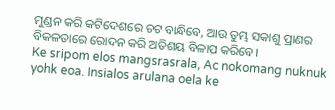ମୁଣ୍ଡନ କରି କଟିଦେଶରେ ଚଟ ବାନ୍ଧିବେ, ଆଉ ତୁମ୍ଭ ସକାଶୁ ପ୍ରାଣର ବିକଳତାରେ ରୋଦନ କରି ଅତିଶୟ ବିଳାପ କରିବେ।
Ke sripom elos mangsrasrala, Ac nokomang nuknuk yohk eoa. Insialos arulana oela ke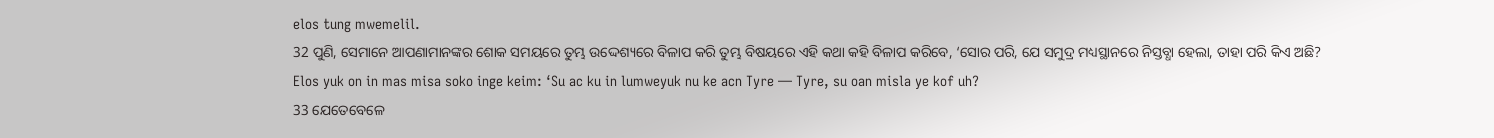elos tung mwemelil.
32 ପୁଣି, ସେମାନେ ଆପଣାମାନଙ୍କର ଶୋକ ସମୟରେ ତୁମ୍ଭ ଉଦ୍ଦେଶ୍ୟରେ ବିଳାପ କରି ତୁମ୍ଭ ବିଷୟରେ ଏହି କଥା କହି ବିଳାପ କରିବେ, ‘ସୋର ପରି, ଯେ ସମୁଦ୍ର ମଧ୍ୟସ୍ଥାନରେ ନିସ୍ତବ୍ଧା ହେଲା, ତାହା ପରି କିଏ ଅଛି?
Elos yuk on in mas misa soko inge keim: ‘Su ac ku in lumweyuk nu ke acn Tyre — Tyre, su oan misla ye kof uh?
33 ଯେତେବେଳେ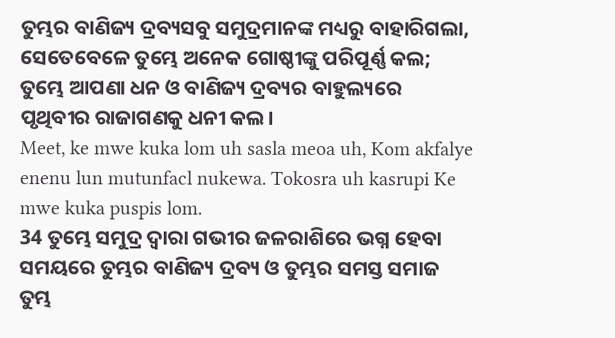ତୁମ୍ଭର ବାଣିଜ୍ୟ ଦ୍ରବ୍ୟସବୁ ସମୁଦ୍ରମାନଙ୍କ ମଧ୍ୟରୁ ବାହାରିଗଲା, ସେତେବେଳେ ତୁମ୍ଭେ ଅନେକ ଗୋଷ୍ଠୀଙ୍କୁ ପରିପୂର୍ଣ୍ଣ କଲ; ତୁମ୍ଭେ ଆପଣା ଧନ ଓ ବାଣିଜ୍ୟ ଦ୍ରବ୍ୟର ବାହୁଲ୍ୟରେ ପୃଥିବୀର ରାଜାଗଣକୁ ଧନୀ କଲ।
Meet, ke mwe kuka lom uh sasla meoa uh, Kom akfalye enenu lun mutunfacl nukewa. Tokosra uh kasrupi Ke mwe kuka puspis lom.
34 ତୁମ୍ଭେ ସମୁଦ୍ର ଦ୍ୱାରା ଗଭୀର ଜଳରାଶିରେ ଭଗ୍ନ ହେବା ସମୟରେ ତୁମ୍ଭର ବାଣିଜ୍ୟ ଦ୍ରବ୍ୟ ଓ ତୁମ୍ଭର ସମସ୍ତ ସମାଜ ତୁମ୍ଭ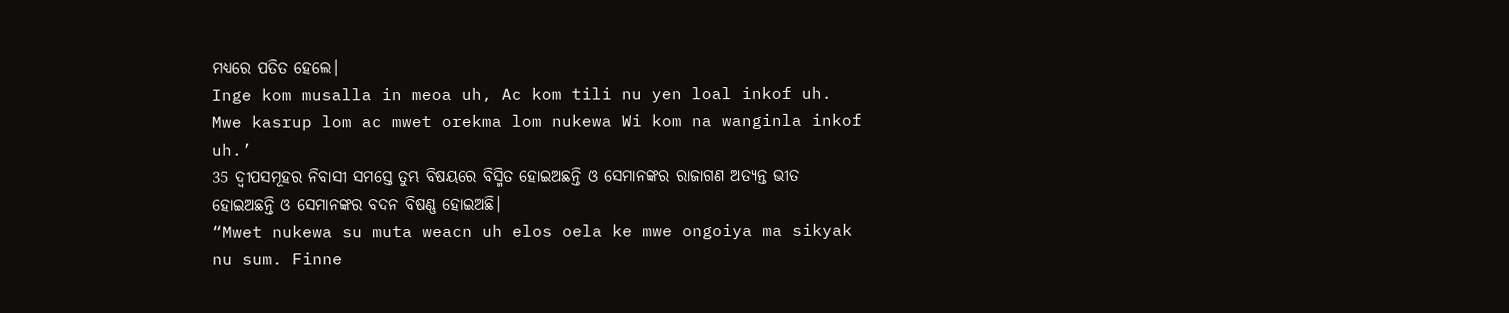ମଧ୍ୟରେ ପତିତ ହେଲେ।
Inge kom musalla in meoa uh, Ac kom tili nu yen loal inkof uh. Mwe kasrup lom ac mwet orekma lom nukewa Wi kom na wanginla inkof uh.’
35 ଦ୍ୱୀପସମୂହର ନିବାସୀ ସମସ୍ତେ ତୁମ୍ଭ ବିଷୟରେ ବିସ୍ମିତ ହୋଇଅଛନ୍ତି ଓ ସେମାନଙ୍କର ରାଜାଗଣ ଅତ୍ୟନ୍ତ ଭୀତ ହୋଇଅଛନ୍ତି ଓ ସେମାନଙ୍କର ବଦନ ବିଷଣ୍ଣ ହୋଇଅଛି।
“Mwet nukewa su muta weacn uh elos oela ke mwe ongoiya ma sikyak nu sum. Finne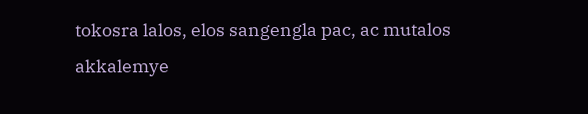tokosra lalos, elos sangengla pac, ac mutalos akkalemye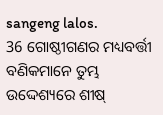sangeng lalos.
36 ଗୋଷ୍ଠୀଗଣର ମଧ୍ୟବର୍ତ୍ତୀ ବଣିକମାନେ ତୁମ୍ଭ ଉଦ୍ଦେଶ୍ୟରେ ଶୀଷ୍‍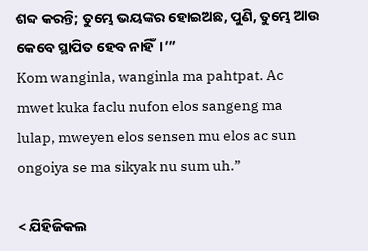ଶବ୍ଦ କରନ୍ତି; ତୁମ୍ଭେ ଭୟଙ୍କର ହୋଇଅଛ, ପୁଣି, ତୁମ୍ଭେ ଆଉ କେବେ ସ୍ଥାପିତ ହେବ ନାହିଁ।’”
Kom wanginla, wanginla ma pahtpat. Ac mwet kuka faclu nufon elos sangeng ma lulap, mweyen elos sensen mu elos ac sun ongoiya se ma sikyak nu sum uh.”

< ଯିହିଜିକଲ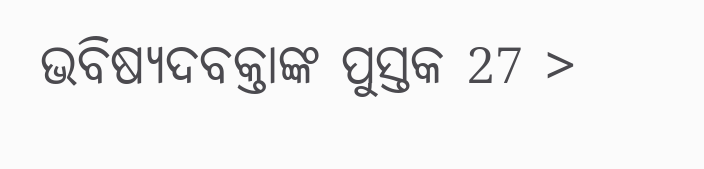ଭବିଷ୍ୟଦବକ୍ତାଙ୍କ ପୁସ୍ତକ 27 >